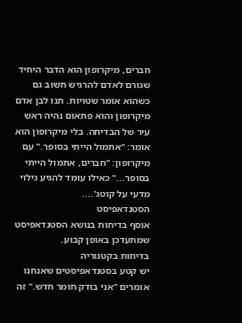חברים, מיקרופון הוא הדבר היחיד שגורם לאדם להרגיש חשוב גם כשהוא אומר שטויות. תנו לבן אדם מיקרופון והוא פתאום נהיה ראש עיר של הבדיחה. בלי מיקרופון הוא אומר: "אתמול הייתי בסופר." עם מיקרופון: "חברים, אתמול הייתי בסופר..." כאילו עומד להגיע גילוי מדעי על קוטג'....
הסטנדאפיסט
אוסף בדיחות בנושא הסטנדאפיסט שמתעדכן באופן קבוע.
בדיחות בקטגוריה
יש קטע בסטנדאפיסטים שאנחנו אומרים "אני בודק חומר חדש." זה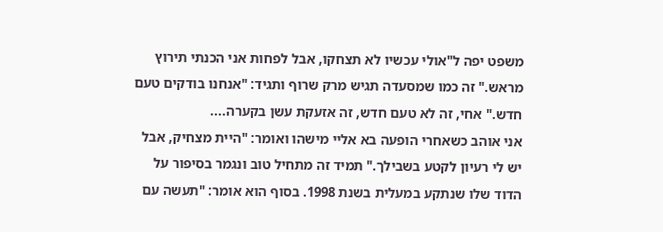משפט יפה ל"אולי עכשיו לא תצחקו, אבל לפחות אני הכנתי תירוץ מראש." זה כמו שמסעדה תגיש מרק שרוף ותגיד: "אנחנו בודקים טעם חדש." אחי, זה לא טעם חדש, זה אזעקת עשן בקערה....
אני אוהב כשאחרי הופעה בא אליי מישהו ואומר: "היית מצחיק, אבל יש לי רעיון לקטע בשבילך." תמיד זה מתחיל טוב ונגמר בסיפור על הדוד שלו שנתקע במעלית בשנת 1998. בסוף הוא אומר: "תעשה עם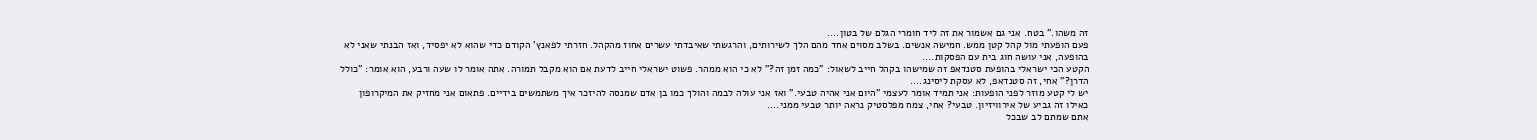זה משהו." בטח. אני גם אשמור את זה ליד חומרי הגלם של בטון....
פעם הופעתי מול קהל קטן ממש. חמישה אנשים. בשלב מסוים אחד מהם הלך לשירותים, והרגשתי שאיבדתי עשרים אחוז מהקהל. חזרתי לפאנץ' הקודם כדי שהוא לא יפסיד, ואז הבנתי שאני לא בהופעה, אני עושה חוג בית עם הפסקות....
הקטע הכי ישראלי בהופעת סטנדאפ זה שמישהו בקהל חייב לשאול: "כמה זמן זה?" לא כי הוא ממהר. פשוט ישראלי חייב לדעת אם הוא מקבל תמורה. אתה אומר לו שעה ורבע, הוא אומר: "כולל הדרן?" אחי, זה סטנדאפ, לא עסקת ליסינג....
יש לי קטע מוזר לפני הופעות: אני תמיד אומר לעצמי "היום אני אהיה טבעי." ואז אני עולה לבמה והולך כמו בן אדם שמנסה להיזכר איך משתמשים בידיים. פתאום אני מחזיק את המיקרופון כאילו זה גביע של אירוויזיון. טבעי? אחי, צמח מפלסטיק נראה יותר טבעי ממני....
אתם שמתם לב שבכל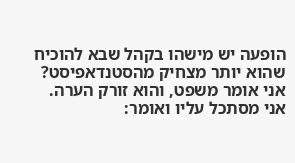הופעה יש מישהו בקהל שבא להוכיח שהוא יותר מצחיק מהסטנדאפיסט? אני אומר משפט, והוא זורק הערה. אני מסתכל עליו ואומר: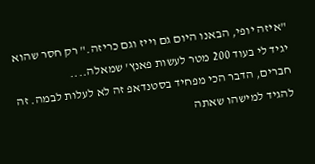"איזה יופי, הבאנו היום גם וייז וגם כריזה." רק חסר שהוא יגיד לי בעוד 200 מטר לעשות פאנץ' שמאלה....
חברים, הדבר הכי מפחיד בסטנדאפ זה לא לעלות לבמה. זה להגיד למישהו שאתה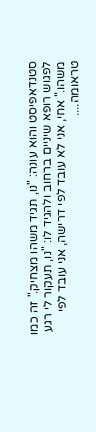סטנדאפיסט והוא עונה: "נו, תגיד משהו מצחיק." זה כמו לפגוש רופא שיניים ברחוב ולהגיד לו: "נו, תעקור לי רגע משהו." אחי, אני לא עובד לפי דרישה, אני עובד לפי טראומה....